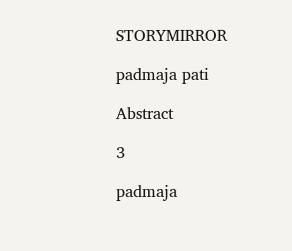STORYMIRROR

padmaja pati

Abstract

3

padmaja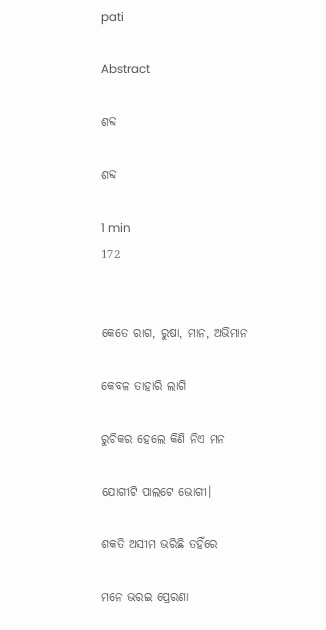pati

Abstract

ଶବ୍ଦ

ଶବ୍ଦ

1 min
172


କେତେ ରାଗ, ରୁଷା, ମାନ, ଅଭିମାନ

କେବଳ ତାହାରି ଲାଗି

ରୁଚିକର ହେଲେ କିଣି ନିଏ ମନ

ଯୋଗୀଟି ପାଲଟେ ଭୋଗୀ।

ଶକତି ଅସୀମ ଭରିଛି ତହିଁରେ

ମନେ ଭରଇ ପ୍ରେରଣା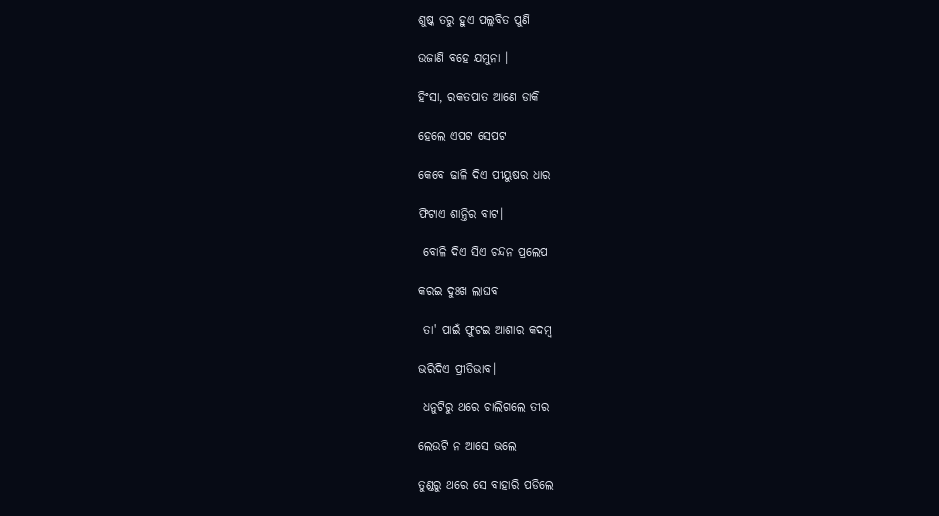ଶୁଷ୍କ ତରୁ ହୁଏ ପଲ୍ଲବିତ ପୁଣି

ଉଜାଣି ବହେ ଯମୁନା ।

ହିଂସା, ରକତପାତ ଆଣେ ଡାକି

ହେଲେ ଏପଟ ସେପଟ

କେବେ ଢାଳି ଦିଏ ପୀୟୁଷର ଧାର

ଫିଟାଏ ଶାନ୍ତିର ବାଟ।

 ବୋଳି ଦିଏ ସିଏ ଚନ୍ଦନ ପ୍ରଲେପ

କରଇ ଦୁଃଖ ଲାଘବ

 ତା' ପାଇଁ ଫୁଟଇ ଆଶାର କଦମ୍ବ

ଭରିଦିଏ ପ୍ରୀତିଭାବ।

 ଧନୁଟିରୁ ଥରେ ଚାଲିଗଲେ ତୀର

ଲେଉଟି ନ ଆସେ ଭଲେ

ତୁଣ୍ଡରୁ ଥରେ ସେ ବାହାରି ପଡିଲେ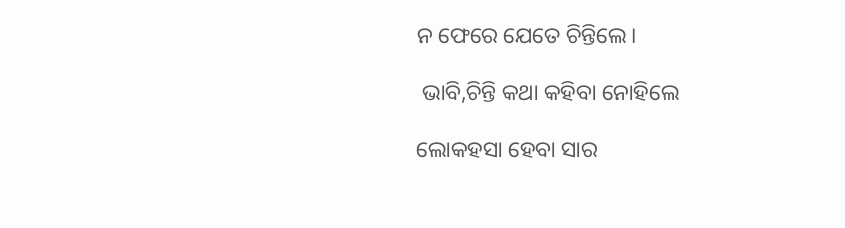ନ ଫେରେ ଯେତେ ଚିନ୍ତିଲେ।

 ଭାବି,ଚିନ୍ତି କଥା କହିବା ନୋହିଲେ

ଲୋକହସା ହେବା ସାର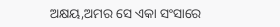ଅକ୍ଷୟ,ଅମର ସେ ଏକା ସଂସାରେ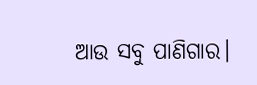ଆଉ ସବୁ ପାଣିଗାର।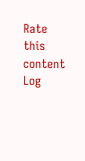Rate this content
Log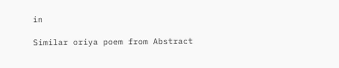in

Similar oriya poem from Abstract